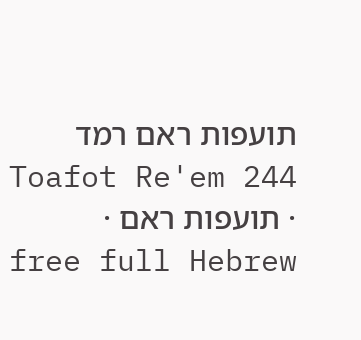תועפות ראם רמד
Toafot Re'em 244 · תועפות ראם · free full Hebrew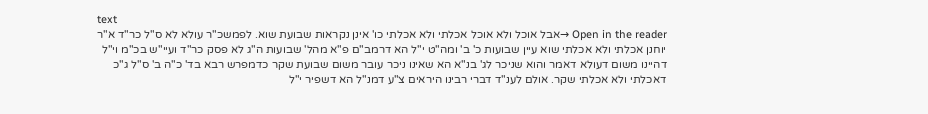text
Open in the reader →אבל אוכל ולא אוכל אכלתי ולא אכלתי כו' אינן נקראות שבועת שוא. לפמשכ"ר עולא לא ס"ל כר"ד א"ר יוחנן אכלתי ולא אכלתי שוא עיין שבועות כ' ב' ומה"ט י"ל הא דרמב"ם פ"א מהל' שבועות ה"ג לא פסק כר"ד ועיי"ש בכ"מ וי"ל דהיינו משום דעולא דאמר והוא שניכר לג' בנ"א הא שאינו ניכר עובר משום שבועת שקר כדמפרש רבא בד' כ"ה ב' ס"ל ג"כ דאכלתי ולא אכלתי שקר. אולם לענ"ד דברי רבינו היראים צ"ע דמנ"ל הא דשפיר י"ל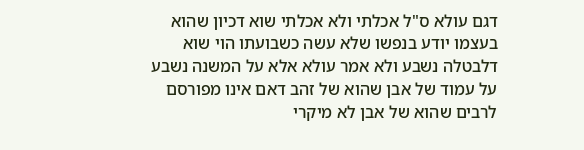דגם עולא ס"ל אכלתי ולא אכלתי שוא דכיון שהוא בעצמו יודע בנפשו שלא עשה כשבועתו הוי שוא דלבטלה נשבע ולא אמר עולא אלא על המשנה נשבע על עמוד של אבן שהוא של זהב דאם אינו מפורסם לרבים שהוא של אבן לא מיקרי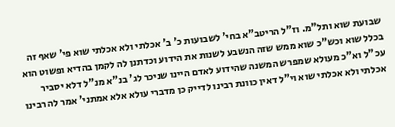שבועת שוא ותל"מ. וז"ל הריטב"א בחי' לשבועות כ' ב' אכלתי ולא אכלתי שוא פי' שאף זה בכלל שוא וכש"כ שוא ממש שזה הנשבע לשנות את הידוע וכדתנן לה לקמן בהדיא ופשוט הוא עכ"ל וא"כ מעולא שמפרש המשנה שהידוע לאדם היינו שניכר לג' בנ"א מנ"ל דלא יסביר אכלתי ולא אכלתי שוא וי"ל דאין כוונת רבינו לדייק כן מדברי עולא אלא אמתני' אמר לה רבינו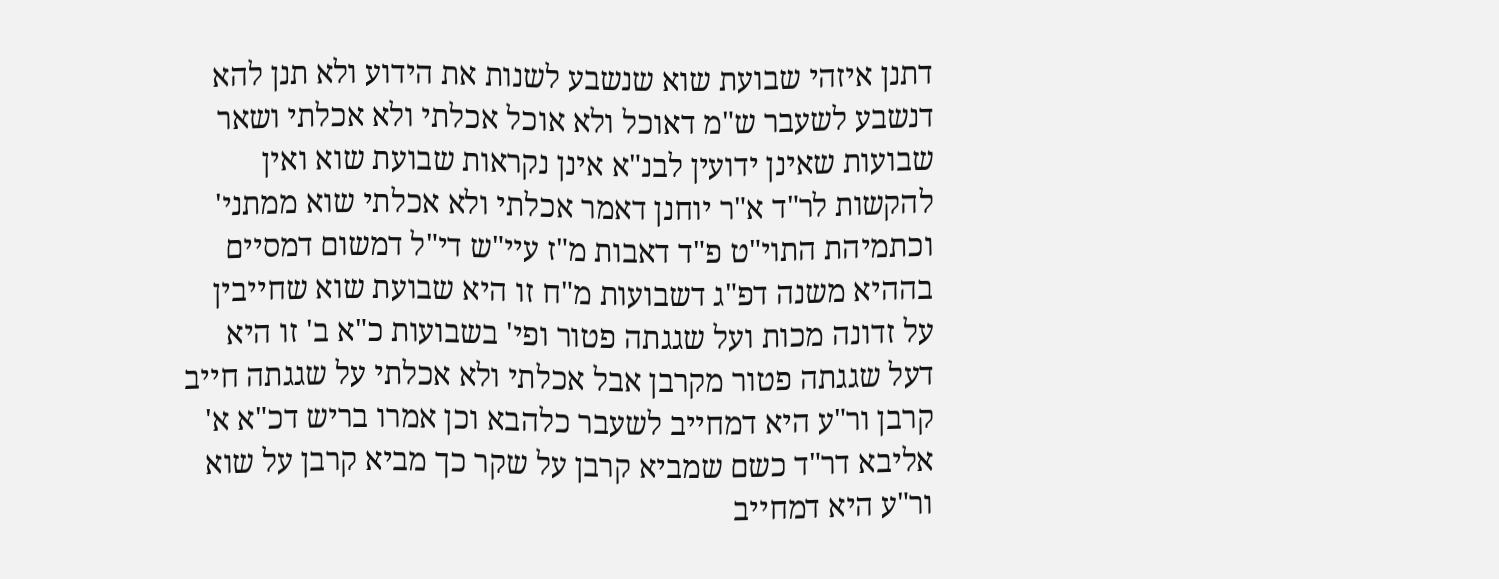דתנן איזהי שבועת שוא שנשבע לשנות את הידוע ולא תנן להא דנשבע לשעבר ש"מ דאוכל ולא אוכל אכלתי ולא אכלתי ושאר שבועות שאינן ידועין לבנ"א אינן נקראות שבועת שוא ואין להקשות לר"ד א"ר יוחנן דאמר אכלתי ולא אכלתי שוא ממתני' וכתמיהת התוי"ט פ"ד דאבות מ"ז עיי"ש די"ל דמשום דמסיים בההיא משנה דפ"ג דשבועות מ"ח זו היא שבועת שוא שחייבין על זדונה מכות ועל שגגתה פטור ופי' בשבועות כ"א ב' זו היא דעל שגגתה פטור מקרבן אבל אכלתי ולא אכלתי על שגגתה חייב קרבן ור"ע היא דמחייב לשעבר כלהבא וכן אמרו בריש דכ"א א' אליבא דר"ד כשם שמביא קרבן על שקר כך מביא קרבן על שוא ור"ע היא דמחייב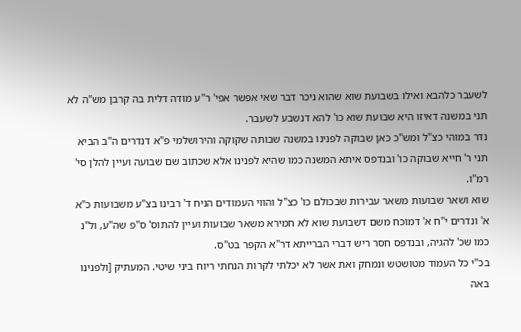לשעבר כלהבא ואילו בשבועת שוא שהוא ניכר דבר שאי אפשר אפי' ר"ע מודה דלית בה קרבן מש"ה לא תני במשנה דאיזו היא שבועת שוא כו' להא דנשבע לשעבר.
נדר במוהי כצ"ל ומש"כ כאן שבוקה לפנינו במשנה שבותה שקוקה והירושלמי פ"א דנדרים ה"ב הביא תני ר' חייא שבוקה כו' ובנדפס איתא המשנה כמו שהיא לפנינו אלא שכתוב שם שבועה ועיין להלן סי' רמ"ו.
שוא ושאר שבועות משאר עבירות שבכולם כו' כצ"ל והווי העמודים הניח ד' רבינו בצ"ע משבועות כ"א א' ונדרים י"ח א' דמוכח משם דשבועת שוא לא חמירא משאר שבועות ועיין להתוס' ס"פ שה"ע, ול"נ כמו שכ' להגיה, ובנדפס חסר ריש דברי הברייתא דר"א הקפר בט"ס.
בכ"י כל העמוד מטושטש ונמחק ואת אשר לא יכלתי לקרות הנחתי ריוח ביני שיטי. המעתיק [ולפנינו באה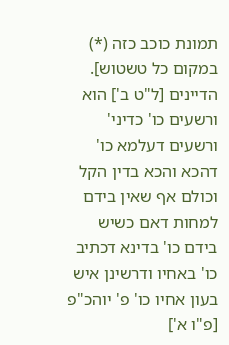תמונת כוכב כזה (*) במקום כל טשטוש].
הדיינים [ל"ט ב'] הוא ורשעים כו' כדיני' ורשעים דעלמא כו' דהכא והכא בדין הקל וכולם אף שאין בידם למחות דאם כשיש בידם כו' בדינא דכתיב כו' באחיו ודרשינן איש בעון אחיו כו' פ' יוהכ"פ [פ"ו א']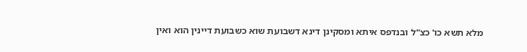מלא תשא כו' כצ"ל ובנדפס איתא ומסקינן דינא דשבועת שוא כשבועת דיינין הוא ואין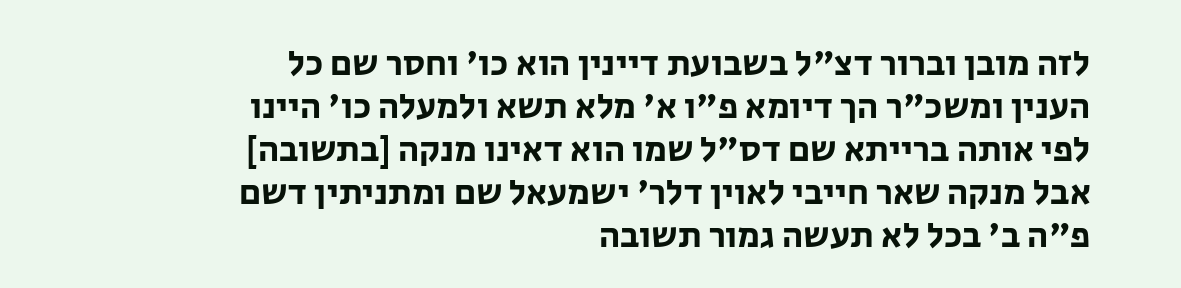לזה מובן וברור דצ"ל בשבועת דיינין הוא כו' וחסר שם כל הענין ומשכ"ר הך דיומא פ"ו א' מלא תשא ולמעלה כו' היינו לפי אותה ברייתא שם דס"ל שמו הוא דאינו מנקה [בתשובה] אבל מנקה שאר חייבי לאוין דלר' ישמעאל שם ומתניתין דשם פ"ה ב' בכל לא תעשה גמור תשובה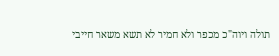תולה ויוה"כ מכפר ולא חמיר לא תשא משאר חייבי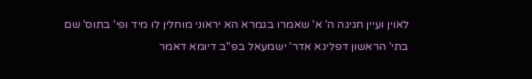לאוין ועיין חגיגה ה' א' שאמרו בגמרא הא יראוני מוחלין לו מיד ופי' בתוס' שם בתי' הראשון דפליגא אדר' ישמעאל בפ"ב דיומא דאמר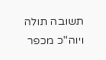תשובה תולה ויוה"כ מכפר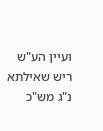ועיין הע"ש ריש שאילתא נ"ג מש"כ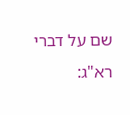שם על דברי רא"ג: